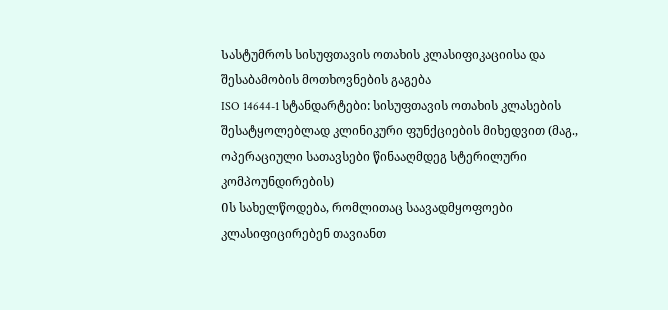Სასტუმროს სისუფთავის ოთახის კლასიფიკაციისა და შესაბამობის მოთხოვნების გაგება
ISO 14644-1 სტანდარტები: სისუფთავის ოთახის კლასების შესატყოლებლად კლინიკური ფუნქციების მიხედვით (მაგ., ოპერაციული სათავსები წინააღმდეგ სტერილური კომპოუნდირების)
Ის სახელწოდება, რომლითაც საავადმყოფოები კლასიფიცირებენ თავიანთ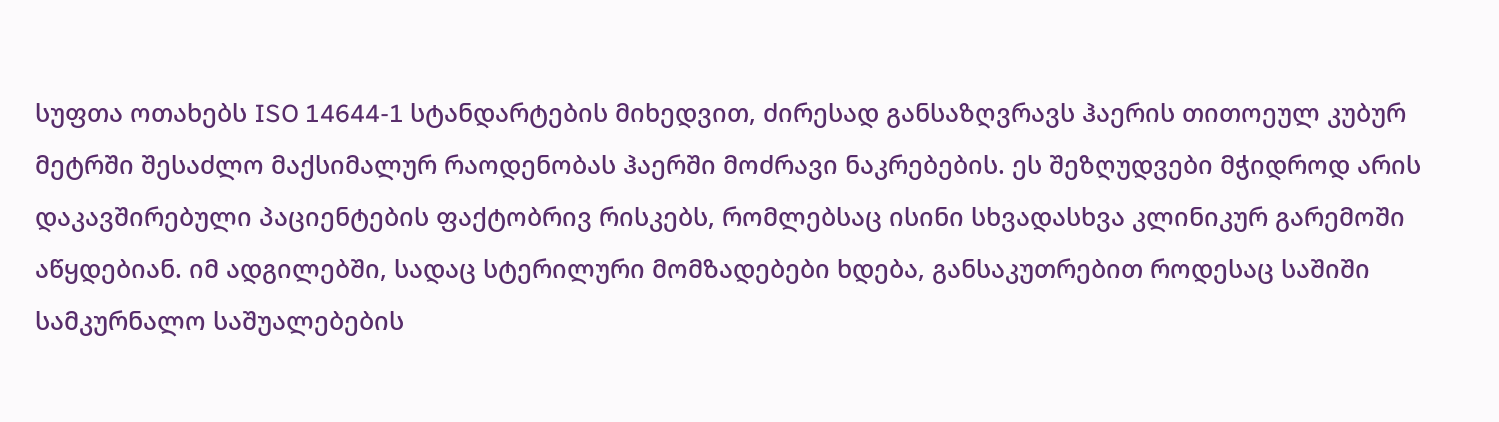სუფთა ოთახებს ISO 14644-1 სტანდარტების მიხედვით, ძირესად განსაზღვრავს ჰაერის თითოეულ კუბურ მეტრში შესაძლო მაქსიმალურ რაოდენობას ჰაერში მოძრავი ნაკრებების. ეს შეზღუდვები მჭიდროდ არის დაკავშირებული პაციენტების ფაქტობრივ რისკებს, რომლებსაც ისინი სხვადასხვა კლინიკურ გარემოში აწყდებიან. იმ ადგილებში, სადაც სტერილური მომზადებები ხდება, განსაკუთრებით როდესაც საშიში სამკურნალო საშუალებების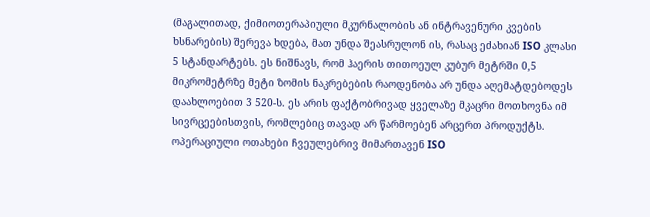(მაგალითად, ქიმიოთერაპიული მკურნალობის ან ინტრავენური კვების ხსნარების) შერევა ხდება, მათ უნდა შეასრულონ ის, რასაც ეძახიან ISO კლასი 5 სტანდარტებს. ეს ნიშნავს, რომ ჰაერის თითოეულ კუბურ მეტრში 0,5 მიკრომეტრზე მეტი ზომის ნაკრებების რაოდენობა არ უნდა აღემატდებოდეს დაახლოებით 3 520-ს. ეს არის ფაქტობრივად ყველაზე მკაცრი მოთხოვნა იმ სივრცეებისთვის, რომლებიც თავად არ წარმოებენ არცერთ პროდუქტს. ოპერაციული ოთახები ჩვეულებრივ მიმართავენ ISO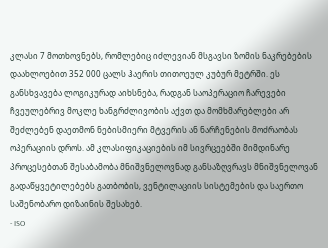კლასი 7 მოთხოვნებს, რომლებიც იძლევიან მსგავსი ზომის ნაკრებების დაახლოებით 352 000 ცალს ჰაერის თითოეულ კუბურ მეტრში. ეს განსხვავება ლოგიკურად აიხსნება, რადგან საოპერაციო ჩარევები ჩვეულებრივ მოკლე ხანგრძლივობის აქვთ და მომხმარებლები არ შეძლებენ დაეთმონ ნებისმიერი მტვერის ან ნარჩენების მოძრაობას ოპერაციის დროს. ამ კლასიფიკაციების იმ სივრცეებში მიმდინარე პროცესებთან შესაბამობა მნიშვნელოვნად განსაზღვრავს მნიშვნელოვან გადაწყვეტილებებს გათბობის, ვენტილაციის სისტემების და საერთო საშენობარო დიზაინის შესახებ.
- ISO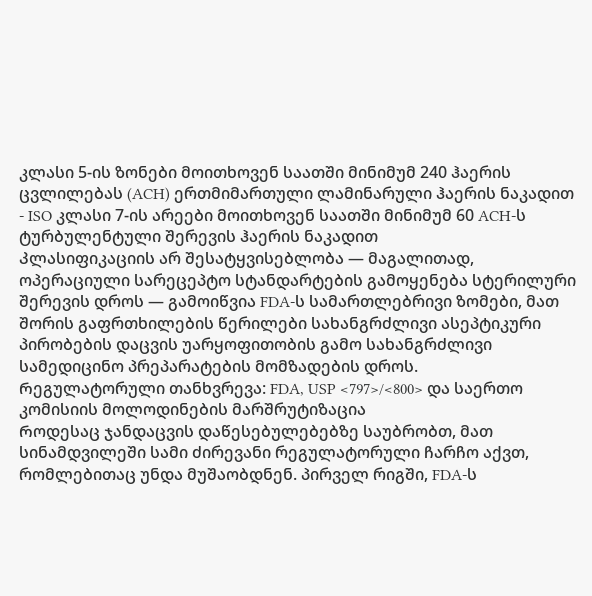კლასი 5-ის ზონები მოითხოვენ საათში მინიმუმ 240 ჰაერის ცვლილებას (ACH) ერთმიმართული ლამინარული ჰაერის ნაკადით
- ISO კლასი 7-ის არეები მოითხოვენ საათში მინიმუმ 60 ACH-ს ტურბულენტული შერევის ჰაერის ნაკადით
Კლასიფიკაციის არ შესატყვისებლობა — მაგალითად, ოპერაციული სარეცეპტო სტანდარტების გამოყენება სტერილური შერევის დროს — გამოიწვია FDA-ს სამართლებრივი ზომები, მათ შორის გაფრთხილების წერილები სახანგრძლივი ასეპტიკური პირობების დაცვის უარყოფითობის გამო სახანგრძლივი სამედიცინო პრეპარატების მომზადების დროს.
Რეგულატორული თანხვრევა: FDA, USP <797>/<800> და საერთო კომისიის მოლოდინების მარშრუტიზაცია
Როდესაც ჯანდაცვის დაწესებულებებზე საუბრობთ, მათ სინამდვილეში სამი ძირევანი რეგულატორული ჩარჩო აქვთ, რომლებითაც უნდა მუშაობდნენ. პირველ რიგში, FDA-ს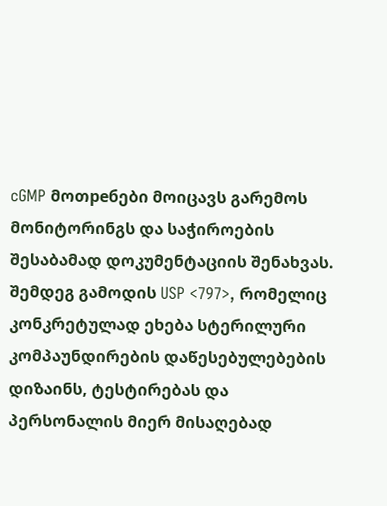cGMP მოთребები მოიცავს გარემოს მონიტორინგს და საჭიროების შესაბამად დოკუმენტაციის შენახვას. შემდეგ გამოდის USP <797>, რომელიც კონკრეტულად ეხება სტერილური კომპაუნდირების დაწესებულებების დიზაინს, ტესტირებას და პერსონალის მიერ მისაღებად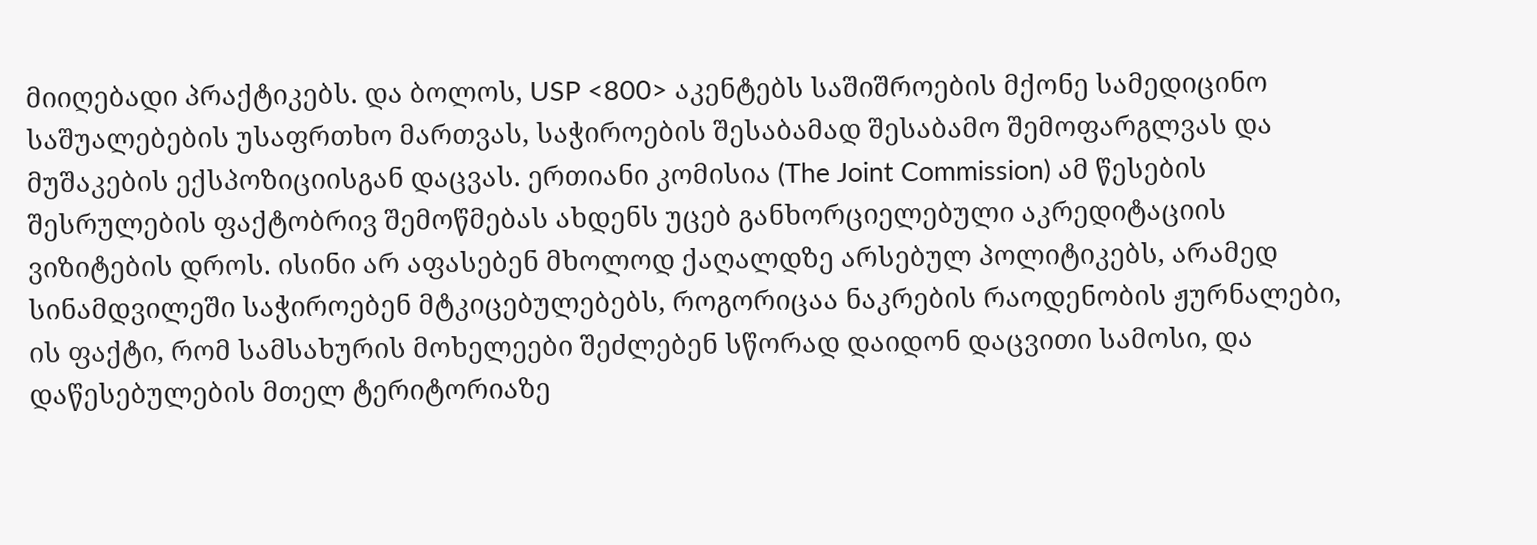მიიღებადი პრაქტიკებს. და ბოლოს, USP <800> აკენტებს საშიშროების მქონე სამედიცინო საშუალებების უსაფრთხო მართვას, საჭიროების შესაბამად შესაბამო შემოფარგლვას და მუშაკების ექსპოზიციისგან დაცვას. ერთიანი კომისია (The Joint Commission) ამ წესების შესრულების ფაქტობრივ შემოწმებას ახდენს უცებ განხორციელებული აკრედიტაციის ვიზიტების დროს. ისინი არ აფასებენ მხოლოდ ქაღალდზე არსებულ პოლიტიკებს, არამედ სინამდვილეში საჭიროებენ მტკიცებულებებს, როგორიცაა ნაკრების რაოდენობის ჟურნალები, ის ფაქტი, რომ სამსახურის მოხელეები შეძლებენ სწორად დაიდონ დაცვითი სამოსი, და დაწესებულების მთელ ტერიტორიაზე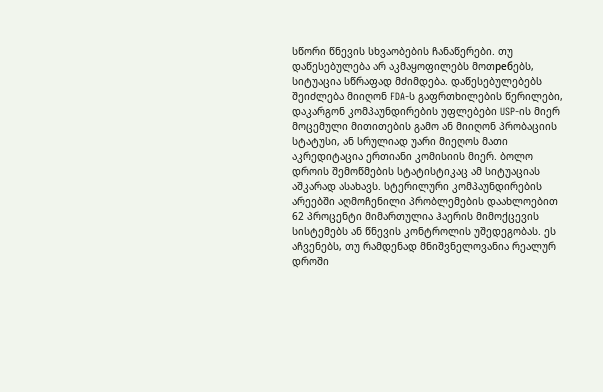სწორი წნევის სხვაობების ჩანაწერები. თუ დაწესებულება არ აკმაყოფილებს მოთребებს, სიტუაცია სწრაფად მძიმდება. დაწესებულებებს შეიძლება მიიღონ FDA-ს გაფრთხილების წერილები, დაკარგონ კომპაუნდირების უფლებები USP-ის მიერ მოცემული მითითების გამო ან მიიღონ პრობაციის სტატუსი, ან სრულიად უარი მიეღოს მათი აკრედიტაცია ერთიანი კომისიის მიერ. ბოლო დროის შემოწმების სტატისტიკაც ამ სიტუაციას აშკარად ასახავს. სტერილური კომპაუნდირების არეებში აღმოჩენილი პრობლემების დაახლოებით 62 პროცენტი მიმართულია ჰაერის მიმოქცევის სისტემებს ან წნევის კონტროლის უშედეგობას. ეს აჩვენებს, თუ რამდენად მნიშვნელოვანია რეალურ დროში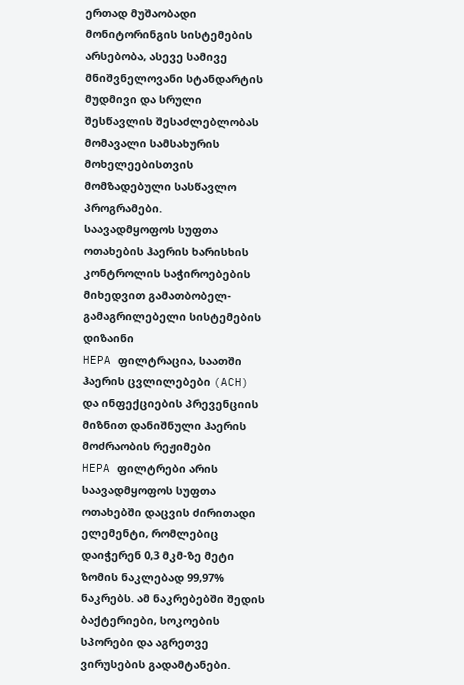ერთად მუშაობადი მონიტორინგის სისტემების არსებობა, ასევე სამივე მნიშვნელოვანი სტანდარტის მუდმივი და სრული შესწავლის შესაძლებლობას მომავალი სამსახურის მოხელეებისთვის მომზადებული სასწავლო პროგრამები.
Საავადმყოფოს სუფთა ოთახების ჰაერის ხარისხის კონტროლის საჭიროებების მიხედვით გამათბობელ-გამაგრილებელი სისტემების დიზაინი
HEPA ფილტრაცია, საათში ჰაერის ცვლილებები (ACH) და ინფექციების პრევენციის მიზნით დანიშნული ჰაერის მოძრაობის რეჟიმები
HEPA ფილტრები არის საავადმყოფოს სუფთა ოთახებში დაცვის ძირითადი ელემენტი, რომლებიც დაიჭერენ 0,3 მკმ-ზე მეტი ზომის ნაკლებად 99,97% ნაკრებს. ამ ნაკრებებში შედის ბაქტერიები, სოკოების სპორები და აგრეთვე ვირუსების გადამტანები.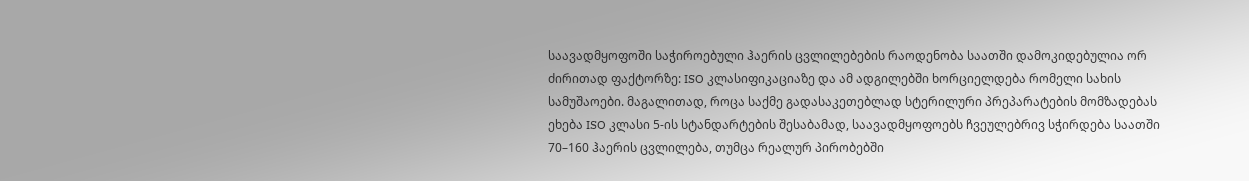საავადმყოფოში საჭიროებული ჰაერის ცვლილებების რაოდენობა საათში დამოკიდებულია ორ ძირითად ფაქტორზე: ISO კლასიფიკაციაზე და ამ ადგილებში ხორციელდება რომელი სახის სამუშაოები. მაგალითად, როცა საქმე გადასაკეთებლად სტერილური პრეპარატების მომზადებას ეხება ISO კლასი 5-ის სტანდარტების შესაბამად, საავადმყოფოებს ჩვეულებრივ სჭირდება საათში 70–160 ჰაერის ცვლილება, თუმცა რეალურ პირობებში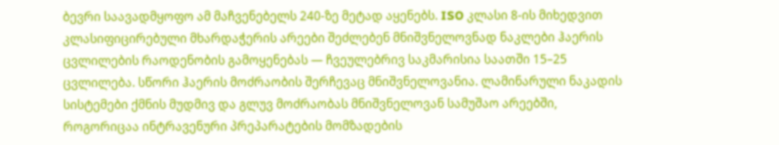ბევრი საავადმყოფო ამ მაჩვენებელს 240-ზე მეტად აყენებს. ISO კლასი 8-ის მიხედვით კლასიფიცირებული მხარდაჭერის არეები შეძლებენ მნიშვნელოვნად ნაკლები ჰაერის ცვლილების რაოდენობის გამოყენებას — ჩვეულებრივ საკმარისია საათში 15–25 ცვლილება. სწორი ჰაერის მოძრაობის შერჩევაც მნიშვნელოვანია. ლამინარული ნაკადის სისტემები ქმნის მუდმივ და გლუვ მოძრაობას მნიშვნელოვან სამუშაო არეებში, როგორიცაა ინტრავენური პრეპარატების მომზადების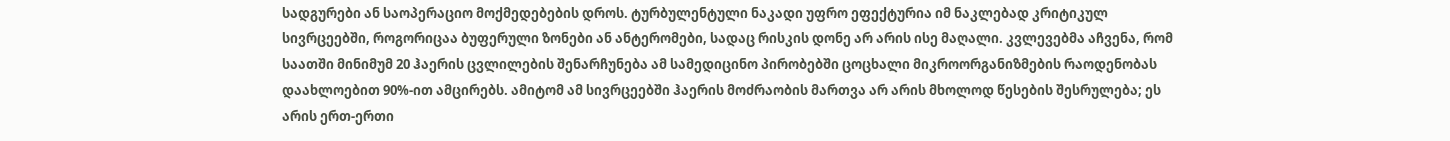სადგურები ან საოპერაციო მოქმედებების დროს. ტურბულენტული ნაკადი უფრო ეფექტურია იმ ნაკლებად კრიტიკულ სივრცეებში, როგორიცაა ბუფერული ზონები ან ანტერომები, სადაც რისკის დონე არ არის ისე მაღალი. კვლევებმა აჩვენა, რომ საათში მინიმუმ 20 ჰაერის ცვლილების შენარჩუნება ამ სამედიცინო პირობებში ცოცხალი მიკროორგანიზმების რაოდენობას დაახლოებით 90%-ით ამცირებს. ამიტომ ამ სივრცეებში ჰაერის მოძრაობის მართვა არ არის მხოლოდ წესების შესრულება; ეს არის ერთ-ერთი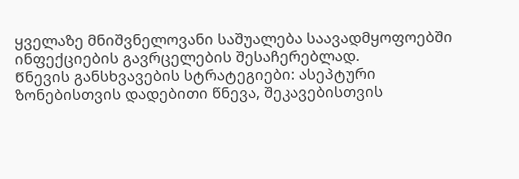ყველაზე მნიშვნელოვანი საშუალება საავადმყოფოებში ინფექციების გავრცელების შესაჩერებლად.
Წნევის განსხვავების სტრატეგიები: ასეპტური ზონებისთვის დადებითი წნევა, შეკავებისთვის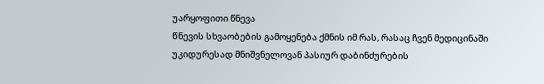უარყოფითი წნევა
Წნევის სხვაობების გამოყენება ქმნის იმ რას, რასაც ჩვენ მედიცინაში უკიდურესად მნიშვნელოვან პასიურ დაბინძურების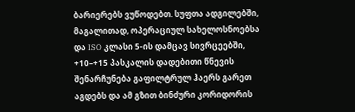ბარიერებს ვუწოდებთ. სუფთა ადგილებში, მაგალითად, ოპერაციულ სახელოსნოებსა და ISO კლასი 5-ის დამცავ სივრცეებში, +10–+15 პასკალის დადებითი წნევის შენარჩუნება გაფილტრულ ჰაერს გარეთ აგდებს და ამ გზით ბინძური კორიდორის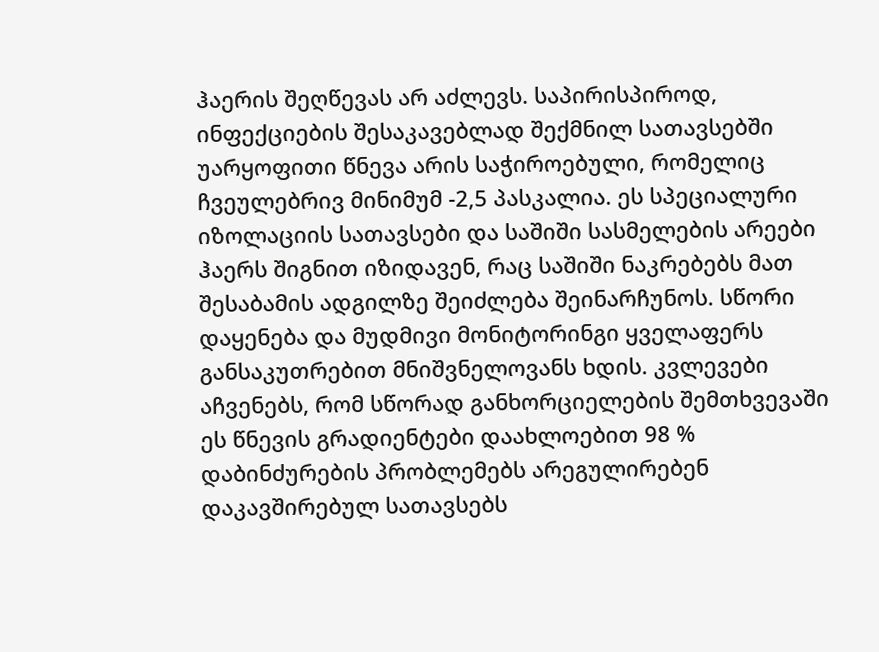ჰაერის შეღწევას არ აძლევს. საპირისპიროდ, ინფექციების შესაკავებლად შექმნილ სათავსებში უარყოფითი წნევა არის საჭიროებული, რომელიც ჩვეულებრივ მინიმუმ -2,5 პასკალია. ეს სპეციალური იზოლაციის სათავსები და საშიში სასმელების არეები ჰაერს შიგნით იზიდავენ, რაც საშიში ნაკრებებს მათ შესაბამის ადგილზე შეიძლება შეინარჩუნოს. სწორი დაყენება და მუდმივი მონიტორინგი ყველაფერს განსაკუთრებით მნიშვნელოვანს ხდის. კვლევები აჩვენებს, რომ სწორად განხორციელების შემთხვევაში ეს წნევის გრადიენტები დაახლოებით 98 % დაბინძურების პრობლემებს არეგულირებენ დაკავშირებულ სათავსებს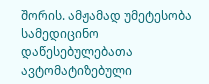შორის. ამჟამად უმეტესობა სამედიცინო დაწესებულებათა ავტომატიზებული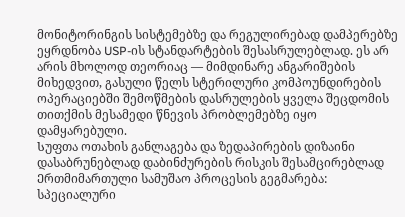მონიტორინგის სისტემებზე და რეგულირებად დამპერებზე ეყრდნობა USP-ის სტანდარტების შესასრულებლად. ეს არ არის მხოლოდ თეორიაც — მიმდინარე ანგარიშების მიხედვით, გასული წელს სტერილური კომპოუნდირების ოპერაციებში შემოწმების დასრულების ყველა შეცდომის თითქმის მესამედი წნევის პრობლემებზე იყო დამყარებული.
Სუფთა ოთახის განლაგება და ზედაპირების დიზაინი დასაბრუნებლად დაბინძურების რისკის შესამცირებლად
Ერთმიმართული სამუშაო პროცესის გეგმარება: სპეციალური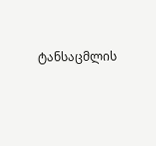ტანსაცმლის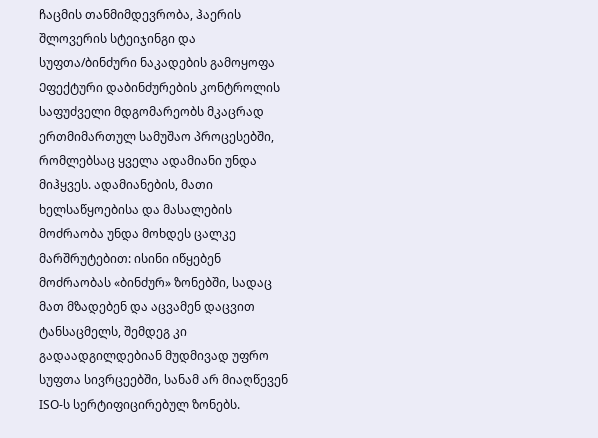ჩაცმის თანმიმდევრობა, ჰაერის შლოვერის სტეიჯინგი და სუფთა/ბინძური ნაკადების გამოყოფა
Ეფექტური დაბინძურების კონტროლის საფუძველი მდგომარეობს მკაცრად ერთმიმართულ სამუშაო პროცესებში, რომლებსაც ყველა ადამიანი უნდა მიჰყვეს. ადამიანების, მათი ხელსაწყოებისა და მასალების მოძრაობა უნდა მოხდეს ცალკე მარშრუტებით: ისინი იწყებენ მოძრაობას «ბინძურ» ზონებში, სადაც მათ მზადებენ და აცვამენ დაცვით ტანსაცმელს, შემდეგ კი გადაადგილდებიან მუდმივად უფრო სუფთა სივრცეებში, სანამ არ მიაღწევენ ISO-ს სერტიფიცირებულ ზონებს.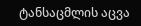ტანსაცმლის აცვა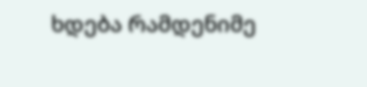ხდება რამდენიმე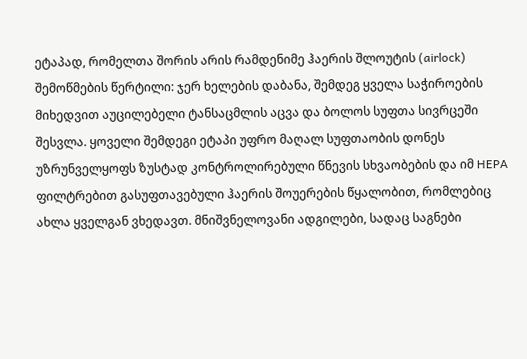ეტაპად, რომელთა შორის არის რამდენიმე ჰაერის შლოუტის (airlock) შემოწმების წერტილი: ჯერ ხელების დაბანა, შემდეგ ყველა საჭიროების მიხედვით აუცილებელი ტანსაცმლის აცვა და ბოლოს სუფთა სივრცეში შესვლა. ყოველი შემდეგი ეტაპი უფრო მაღალ სუფთაობის დონეს უზრუნველყოფს ზუსტად კონტროლირებული წნევის სხვაობების და იმ HEPA ფილტრებით გასუფთავებული ჰაერის შოუერების წყალობით, რომლებიც ახლა ყველგან ვხედავთ. მნიშვნელოვანი ადგილები, სადაც საგნები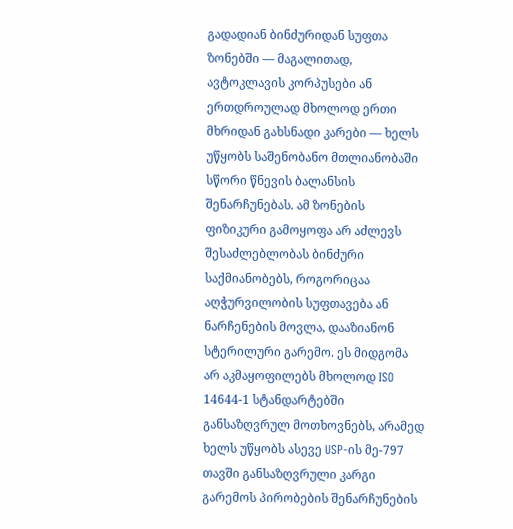გადადიან ბინძურიდან სუფთა ზონებში — მაგალითად, ავტოკლავის კორპუსები ან ერთდროულად მხოლოდ ერთი მხრიდან გახსნადი კარები — ხელს უწყობს საშენობანო მთლიანობაში სწორი წნევის ბალანსის შენარჩუნებას. ამ ზონების ფიზიკური გამოყოფა არ აძლევს შესაძლებლობას ბინძური საქმიანობებს, როგორიცაა აღჭურვილობის სუფთავება ან ნარჩენების მოვლა, დააზიანონ სტერილური გარემო. ეს მიდგომა არ აკმაყოფილებს მხოლოდ ISO 14644-1 სტანდარტებში განსაზღვრულ მოთხოვნებს, არამედ ხელს უწყობს ასევე USP-ის მე-797 თავში განსაზღვრული კარგი გარემოს პირობების შენარჩუნების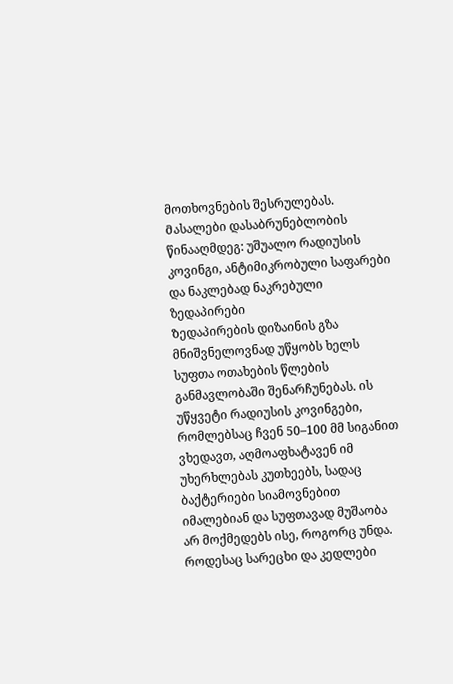მოთხოვნების შესრულებას.
Მასალები დასაბრუნებლობის წინააღმდეგ: უშუალო რადიუსის კოვინგი, ანტიმიკრობული საფარები და ნაკლებად ნაკრებული ზედაპირები
Ზედაპირების დიზაინის გზა მნიშვნელოვნად უწყობს ხელს სუფთა ოთახების წლების განმავლობაში შენარჩუნებას. ის უწყვეტი რადიუსის კოვინგები, რომლებსაც ჩვენ 50–100 მმ სიგანით ვხედავთ, აღმოაფხატავენ იმ უხერხლებას კუთხეებს, სადაც ბაქტერიები სიამოვნებით იმალებიან და სუფთავად მუშაობა არ მოქმედებს ისე, როგორც უნდა. როდესაც სარეცხი და კედლები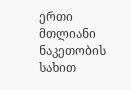ერთი მთლიანი ნაკეთობის სახით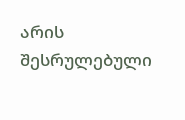არის შესრულებული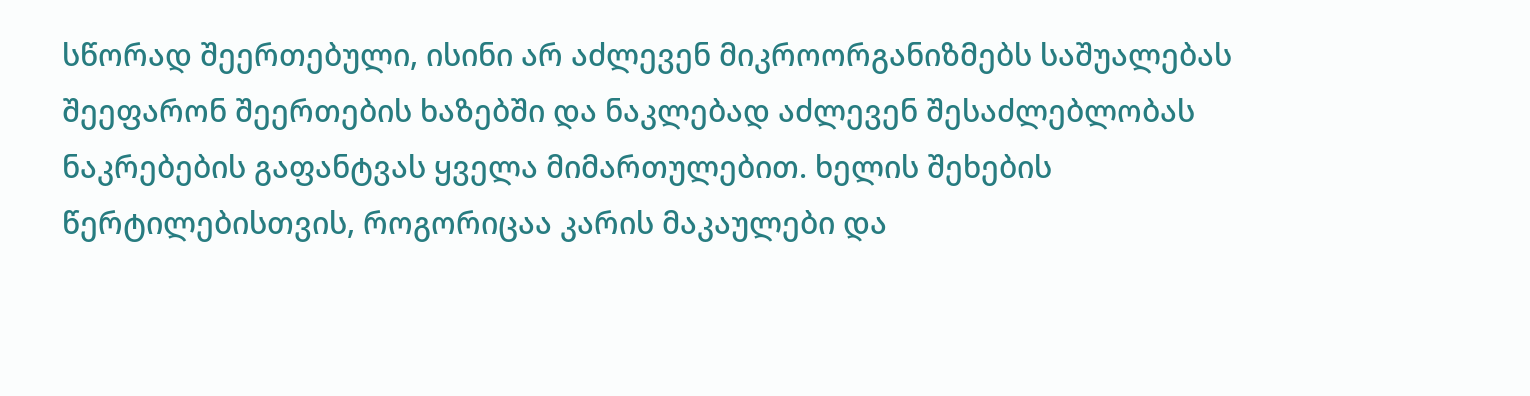სწორად შეერთებული, ისინი არ აძლევენ მიკროორგანიზმებს საშუალებას შეეფარონ შეერთების ხაზებში და ნაკლებად აძლევენ შესაძლებლობას ნაკრებების გაფანტვას ყველა მიმართულებით. ხელის შეხების წერტილებისთვის, როგორიცაა კარის მაკაულები და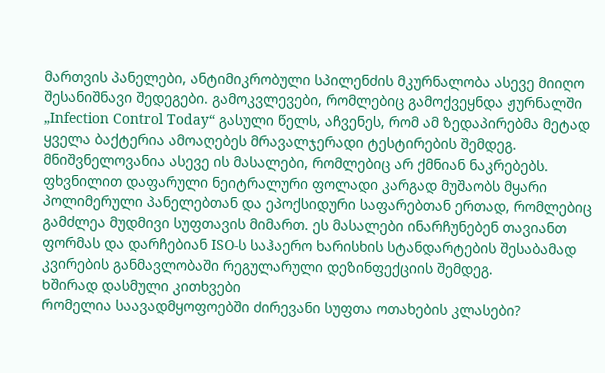მართვის პანელები, ანტიმიკრობული სპილენძის მკურნალობა ასევე მიიღო შესანიშნავი შედეგები. გამოკვლევები, რომლებიც გამოქვეყნდა ჟურნალში „Infection Control Today“ გასული წელს, აჩვენეს, რომ ამ ზედაპირებმა მეტად ყველა ბაქტერია ამოაღებეს მრავალჯერადი ტესტირების შემდეგ. მნიშვნელოვანია ასევე ის მასალები, რომლებიც არ ქმნიან ნაკრებებს. ფხვნილით დაფარული ნეიტრალური ფოლადი კარგად მუშაობს მყარი პოლიმერული პანელებთან და ეპოქსიდური საფარებთან ერთად, რომლებიც გამძლეა მუდმივი სუფთავის მიმართ. ეს მასალები ინარჩუნებენ თავიანთ ფორმას და დარჩებიან ISO-ს საჰაერო ხარისხის სტანდარტების შესაბამად კვირების განმავლობაში რეგულარული დეზინფექციის შემდეგ.
Ხშირად დასმული კითხვები
Რომელია საავადმყოფოებში ძირევანი სუფთა ოთახების კლასები?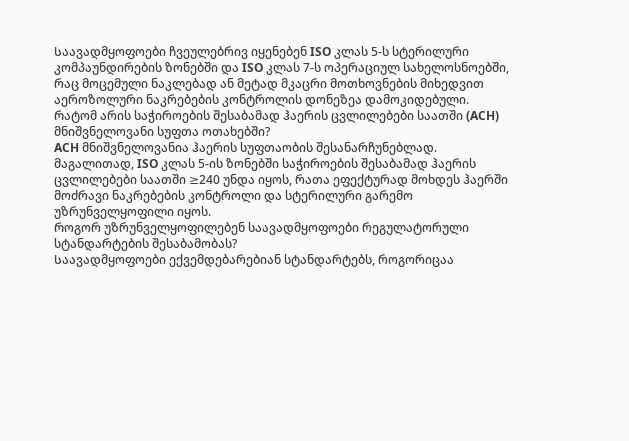Საავადმყოფოები ჩვეულებრივ იყენებენ ISO კლას 5-ს სტერილური კომპაუნდირების ზონებში და ISO კლას 7-ს ოპერაციულ სახელოსნოებში, რაც მოცემული ნაკლებად ან მეტად მკაცრი მოთხოვნების მიხედვით აეროზოლური ნაკრებების კონტროლის დონეზეა დამოკიდებული.
Რატომ არის საჭიროების შესაბამად ჰაერის ცვლილებები საათში (ACH) მნიშვნელოვანი სუფთა ოთახებში?
ACH მნიშვნელოვანია ჰაერის სუფთაობის შესანარჩუნებლად. მაგალითად, ISO კლას 5-ის ზონებში საჭიროების შესაბამად ჰაერის ცვლილებები საათში ≥240 უნდა იყოს, რათა ეფექტურად მოხდეს ჰაერში მოძრავი ნაკრებების კონტროლი და სტერილური გარემო უზრუნველყოფილი იყოს.
Როგორ უზრუნველყოფილებენ საავადმყოფოები რეგულატორული სტანდარტების შესაბამობას?
Საავადმყოფოები ექვემდებარებიან სტანდარტებს, როგორიცაა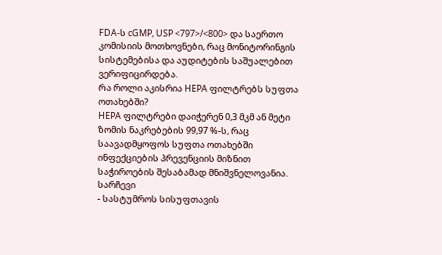FDA-ს cGMP, USP <797>/<800> და საერთო კომისიის მოთხოვნები, რაც მონიტორინგის სისტემებისა და აუდიტების საშუალებით ვერიფიცირდება.
Რა როლი აკისრია HEPA ფილტრებს სუფთა ოთახებში?
HEPA ფილტრები დაიჭერენ 0,3 მკმ ან მეტი ზომის ნაკრებების 99,97 %-ს, რაც საავადმყოფოს სუფთა ოთახებში ინფექციების პრევენციის მიზნით საჭიროების შესაბამად მნიშვნელოვანია.
Სარჩევი
- Სასტუმროს სისუფთავის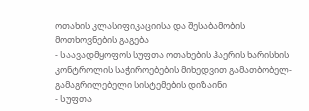ოთახის კლასიფიკაციისა და შესაბამობის მოთხოვნების გაგება
- Საავადმყოფოს სუფთა ოთახების ჰაერის ხარისხის კონტროლის საჭიროებების მიხედვით გამათბობელ-გამაგრილებელი სისტემების დიზაინი
- Სუფთა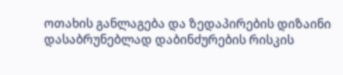ოთახის განლაგება და ზედაპირების დიზაინი დასაბრუნებლად დაბინძურების რისკის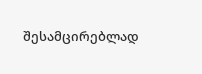შესამცირებლად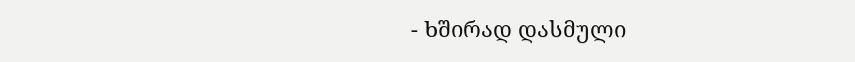- Ხშირად დასმული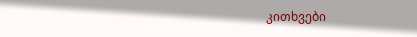კითხვები